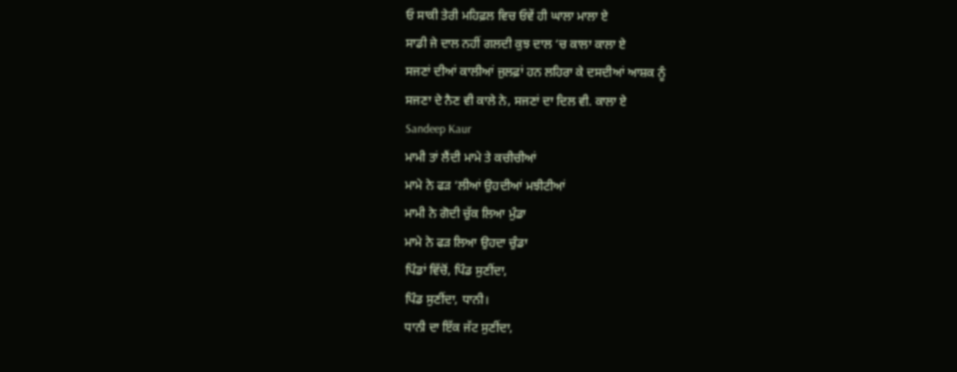ਓ ਸਾਕੀ ਤੇਰੀ ਮਹਿਫ਼ਲ ਵਿਚ ਓਵੇਂ ਹੀ ਘਾਲਾ ਮਾਲਾ ਏ
ਸਾਡੀ ਜੇ ਦਾਲ ਨਹੀਂ ਗਲਦੀ ਕੁਝ ਦਾਲ ‘ਚ ਕਾਲਾ ਕਾਲਾ ਏ
ਸਜਣਾਂ ਦੀਆਂ ਕਾਲੀਆਂ ਜੁਲਫ਼ਾਂ ਹਨ ਲਹਿਰਾ ਕੇ ਦਸਦੀਆਂ ਆਸ਼ਕ ਨੂੰ
ਸਜਣਾ ਦੇ ਨੈਣ ਵੀ ਕਾਲੇ ਨੇ, ਸਜਣਾਂ ਦਾ ਦਿਲ ਵੀ. ਕਾਲਾ ਏ
Sandeep Kaur
ਮਾਮੀ ਤਾਂ ਲੈਂਦੀ ਮਾਮੇ ਤੇ ਕਚੀਚੀਆਂ
ਮਾਮੇ ਨੇ ਫੜ ‘ਲੀਆਂ ਉਹਦੀਆਂ ਮਝੀਟੀਆਂ
ਮਾਮੀ ਨੇ ਗੋਦੀ ਚੁੱਕ ਲਿਆ ਮੁੰਡਾ
ਮਾਮੇ ਨੇ ਫੜ ਲਿਆ ਉਹਦਾ ਚੁੰਡਾ
ਪਿੰਡਾਂ ਵਿੱਚੋਂ, ਪਿੰਡ ਸੁਣੀਂਦਾ,
ਪਿੰਡ ਸੁਣੀਂਦਾ, ਧਾਨੀ।
ਧਾਨੀ ਦਾ ਇੱਕ ਜੱਟ ਸੁਣੀਂਦਾ,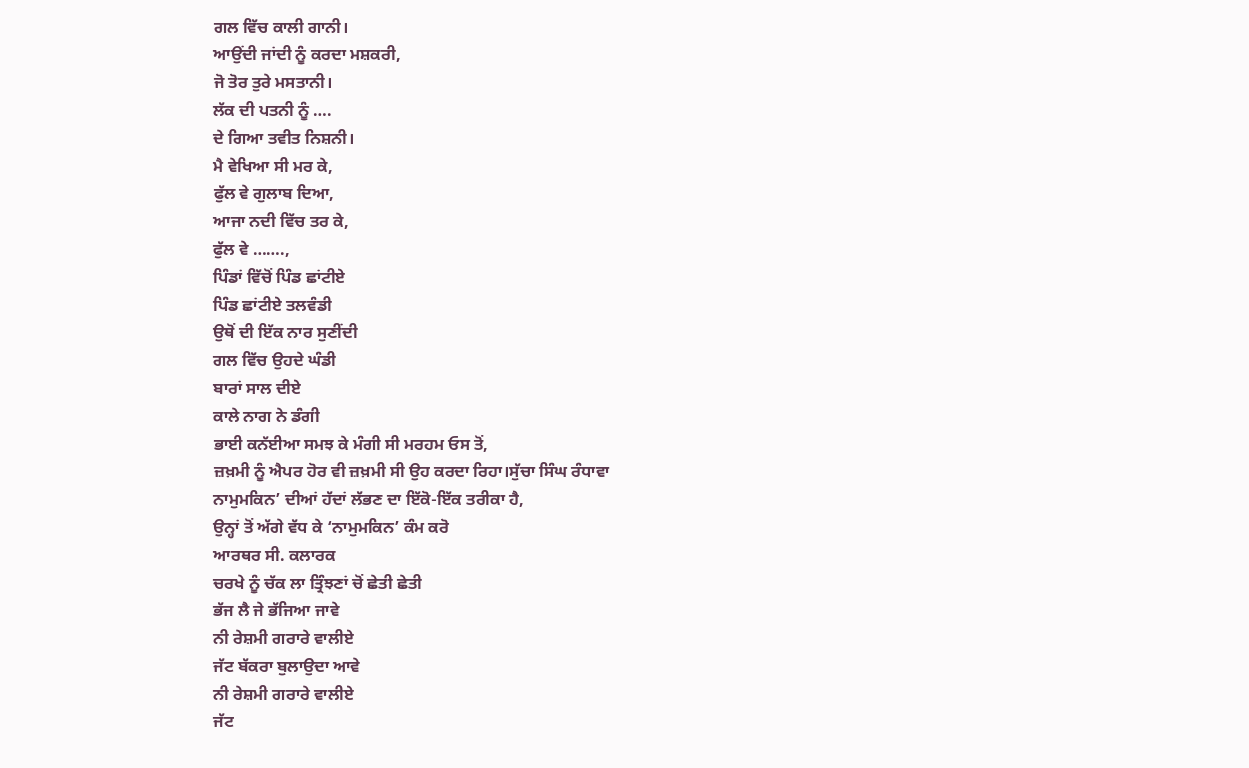ਗਲ ਵਿੱਚ ਕਾਲੀ ਗਾਨੀ।
ਆਉਂਦੀ ਜਾਂਦੀ ਨੂੰ ਕਰਦਾ ਮਸ਼ਕਰੀ,
ਜੋ ਤੋਰ ਤੁਰੇ ਮਸਤਾਨੀ।
ਲੱਕ ਦੀ ਪਤਨੀ ਨੂੰ ….
ਦੇ ਗਿਆ ਤਵੀਤ ਨਿਸ਼ਨੀ।
ਮੈ ਵੇਖਿਆ ਸੀ ਮਰ ਕੇ,
ਫੁੱਲ ਵੇ ਗੁਲਾਬ ਦਿਆ,
ਆਜਾ ਨਦੀ ਵਿੱਚ ਤਰ ਕੇ,
ਫੁੱਲ ਵੇ …….,
ਪਿੰਡਾਂ ਵਿੱਚੋਂ ਪਿੰਡ ਛਾਂਟੀਏ
ਪਿੰਡ ਛਾਂਟੀਏ ਤਲਵੰਡੀ
ਉਥੋਂ ਦੀ ਇੱਕ ਨਾਰ ਸੁਣੀਂਦੀ
ਗਲ ਵਿੱਚ ਉਹਦੇ ਘੰਡੀ
ਬਾਰਾਂ ਸਾਲ ਦੀਏ
ਕਾਲੇ ਨਾਗ ਨੇ ਡੰਗੀ
ਭਾਈ ਕਨੱਈਆ ਸਮਝ ਕੇ ਮੰਗੀ ਸੀ ਮਰਹਮ ਓਸ ਤੋਂ,
ਜ਼ਖ਼ਮੀ ਨੂੰ ਐਪਰ ਹੋਰ ਵੀ ਜ਼ਖ਼ਮੀ ਸੀ ਉਹ ਕਰਦਾ ਰਿਹਾ।ਸੁੱਚਾ ਸਿੰਘ ਰੰਧਾਵਾ
ਨਾਮੁਮਕਿਨ’ ਦੀਆਂ ਹੱਦਾਂ ਲੱਭਣ ਦਾ ਇੱਕੋ-ਇੱਕ ਤਰੀਕਾ ਹੈ,
ਉਨ੍ਹਾਂ ਤੋਂ ਅੱਗੇ ਵੱਧ ਕੇ ‘ਨਾਮੁਮਕਿਨ’ ਕੰਮ ਕਰੋ
ਆਰਥਰ ਸੀ. ਕਲਾਰਕ
ਚਰਖੇ ਨੂੰ ਚੱਕ ਲਾ ਤ੍ਰਿੰਝਣਾਂ ਚੋਂ ਛੇਤੀ ਛੇਤੀ
ਭੱਜ ਲੈ ਜੇ ਭੱਜਿਆ ਜਾਵੇ
ਨੀ ਰੇਸ਼ਮੀ ਗਰਾਰੇ ਵਾਲੀਏ
ਜੱਟ ਬੱਕਰਾ ਬੁਲਾਉਦਾ ਆਵੇ
ਨੀ ਰੇਸ਼ਮੀ ਗਰਾਰੇ ਵਾਲੀਏ
ਜੱਟ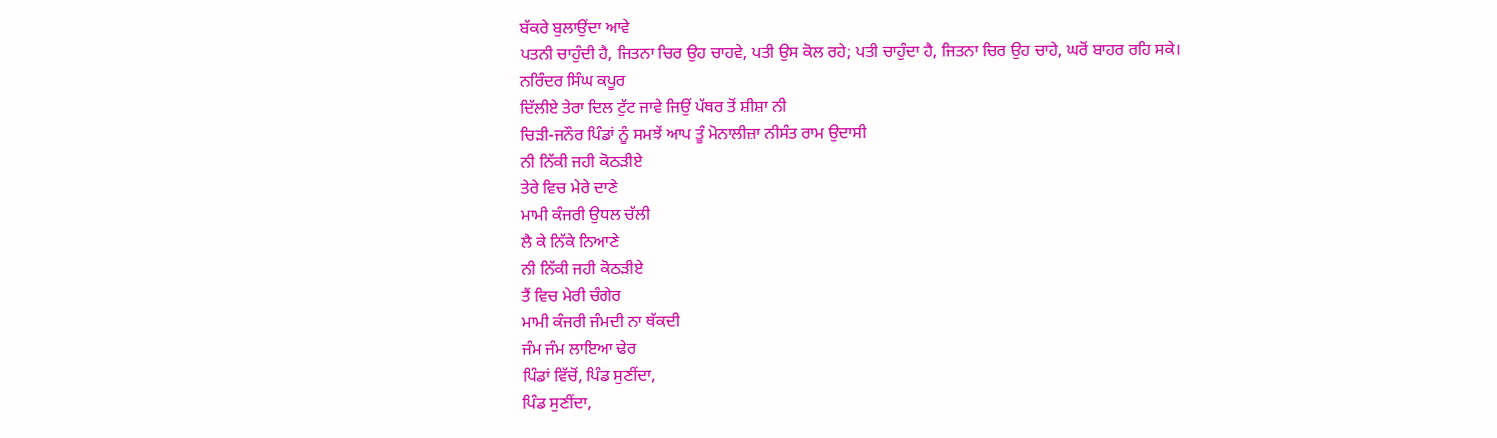ਬੱਕਰੇ ਬੁਲਾਉਂਦਾ ਆਵੇ
ਪਤਨੀ ਚਾਹੁੰਦੀ ਹੈ, ਜਿਤਨਾ ਚਿਰ ਉਹ ਚਾਹਵੇ, ਪਤੀ ਉਸ ਕੋਲ ਰਹੇ; ਪਤੀ ਚਾਹੁੰਦਾ ਹੈ, ਜਿਤਨਾ ਚਿਰ ਉਹ ਚਾਹੇ, ਘਰੋਂ ਬਾਹਰ ਰਹਿ ਸਕੇ।
ਨਰਿੰਦਰ ਸਿੰਘ ਕਪੂਰ
ਦਿੱਲੀਏ ਤੇਰਾ ਦਿਲ ਟੁੱਟ ਜਾਵੇ ਜਿਉਂ ਪੱਥਰ ਤੋਂ ਸ਼ੀਸ਼ਾ ਨੀ
ਚਿੜੀ-ਜਨੌਰ ਪਿੰਡਾਂ ਨੂੰ ਸਮਝੇਂ ਆਪ ਤੂੰ ਮੋਨਾਲੀਜ਼ਾ ਨੀਸੰਤ ਰਾਮ ਉਦਾਸੀ
ਨੀ ਨਿੱਕੀ ਜਹੀ ਕੋਠੜੀਏ
ਤੇਰੇ ਵਿਚ ਮੇਰੇ ਦਾਣੇ
ਮਾਮੀ ਕੰਜਰੀ ਉਧਲ ਚੱਲੀ
ਲੈ ਕੇ ਨਿੱਕੇ ਨਿਆਣੇ
ਨੀ ਨਿੱਕੀ ਜਹੀ ਕੋਠੜੀਏ
ਤੈਂ ਵਿਚ ਮੇਰੀ ਚੰਗੇਰ
ਮਾਮੀ ਕੰਜਰੀ ਜੰਮਦੀ ਨਾ ਥੱਕਦੀ
ਜੰਮ ਜੰਮ ਲਾਇਆ ਢੇਰ
ਪਿੰਡਾਂ ਵਿੱਚੋਂ, ਪਿੰਡ ਸੁਣੀਂਦਾ,
ਪਿੰਡ ਸੁਣੀਂਦਾ,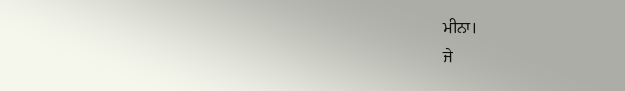ਮੀਨਾ।
ਜੇ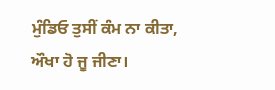ਮੁੰਡਿਓ ਤੁਸੀਂ ਕੰਮ ਨਾ ਕੀਤਾ,
ਔਖਾ ਹੋ ਜੂ ਜੀਣਾ।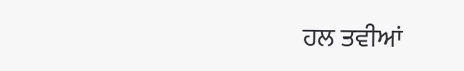ਹਲ ਤਵੀਆਂ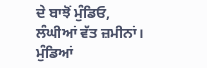ਦੇ ਬਾਝੋਂ ਮੁੰਡਿਓ,
ਲੰਘੀਆਂ ਵੱਤ ਜ਼ਮੀਨਾਂ।
ਮੁੰਡਿਆਂ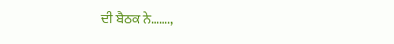ਦੀ ਬੈਠਕ ਨੇ…….,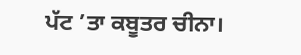ਪੱਟ ’ਤਾ ਕਬੂਤਰ ਚੀਨਾ।